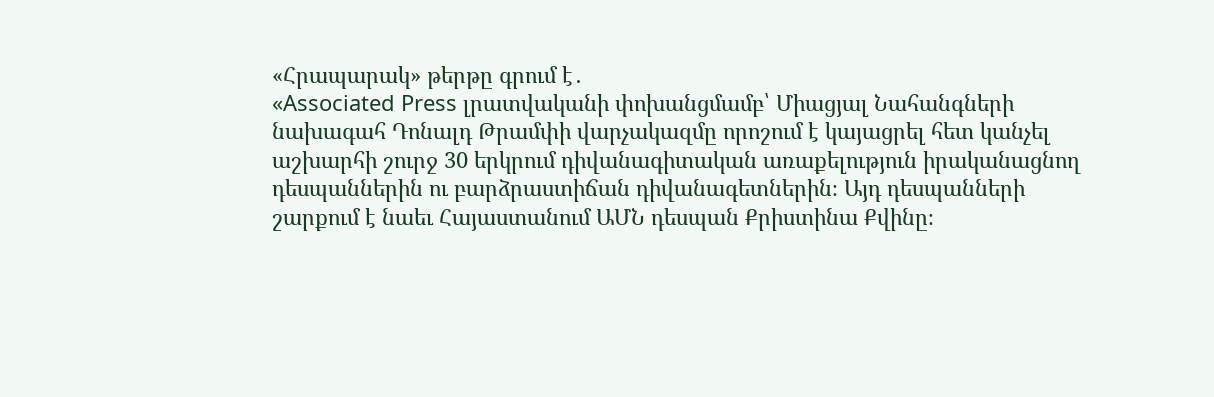«Հրապարակ» թերթը գրում է․
«Associated Press լրատվականի փոխանցմամբ՝ Միացյալ Նահանգների նախագահ Դոնալդ Թրամփի վարչակազմը որոշում է կայացրել հետ կանչել աշխարհի շուրջ 30 երկրում դիվանագիտական առաքելություն իրականացնող դեսպաններին ու բարձրաստիճան դիվանագետներին։ Այդ դեսպանների շարքում է նաեւ Հայաստանում ԱՄՆ դեսպան Քրիստինա Քվինը։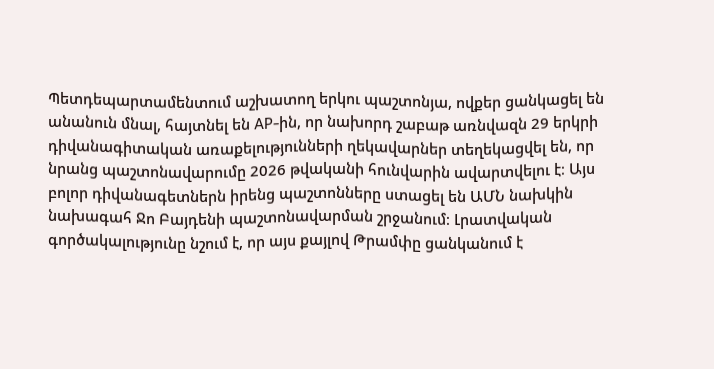Պետդեպարտամենտում աշխատող երկու պաշտոնյա, ովքեր ցանկացել են անանուն մնալ, հայտնել են AP-ին, որ նախորդ շաբաթ առնվազն 29 երկրի դիվանագիտական առաքելությունների ղեկավարներ տեղեկացվել են, որ նրանց պաշտոնավարումը 2026 թվականի հունվարին ավարտվելու է։ Այս բոլոր դիվանագետներն իրենց պաշտոնները ստացել են ԱՄՆ նախկին նախագահ Ջո Բայդենի պաշտոնավարման շրջանում։ Լրատվական գործակալությունը նշում է, որ այս քայլով Թրամփը ցանկանում է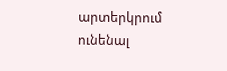արտերկրում ունենալ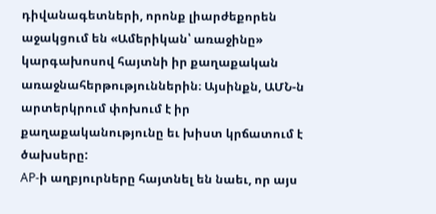դիվանագետների, որոնք լիարժեքորեն աջակցում են «Ամերիկան՝ առաջինը» կարգախոսով հայտնի իր քաղաքական առաջնահերթություններին։ Այսինքն, ԱՄՆ-ն արտերկրում փոխում է իր քաղաքականությունը եւ խիստ կրճատում է ծախսերը:
AP-ի աղբյուրները հայտնել են նաեւ, որ այս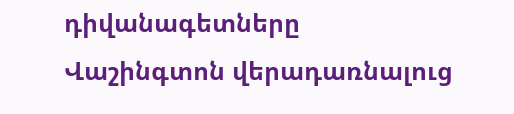դիվանագետները Վաշինգտոն վերադառնալուց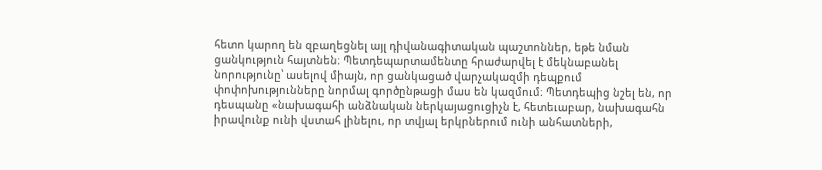հետո կարող են զբաղեցնել այլ դիվանագիտական պաշտոններ, եթե նման ցանկություն հայտնեն։ Պետդեպարտամենտը հրաժարվել է մեկնաբանել նորությունը՝ ասելով միայն, որ ցանկացած վարչակազմի դեպքում փոփոխությունները նորմալ գործընթացի մաս են կազմում։ Պետդեպից նշել են, որ դեսպանը «նախագահի անձնական ներկայացուցիչն է, հետեւաբար, նախագահն իրավունք ունի վստահ լինելու, որ տվյալ երկրներում ունի անհատների,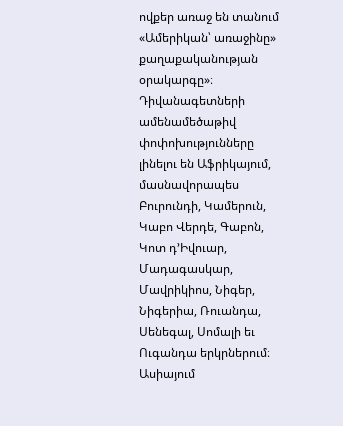ովքեր առաջ են տանում «Ամերիկան՝ առաջինը» քաղաքականության օրակարգը»։ Դիվանագետների ամենամեծաթիվ փոփոխությունները լինելու են Աֆրիկայում, մասնավորապես Բուրունդի, Կամերուն, Կաբո Վերդե, Գաբոն, Կոտ դ’Իվուար, Մադագասկար, Մավրիկիոս, Նիգեր, Նիգերիա, Ռուանդա, Սենեգալ, Սոմալի եւ Ուգանդա երկրներում։ Ասիայում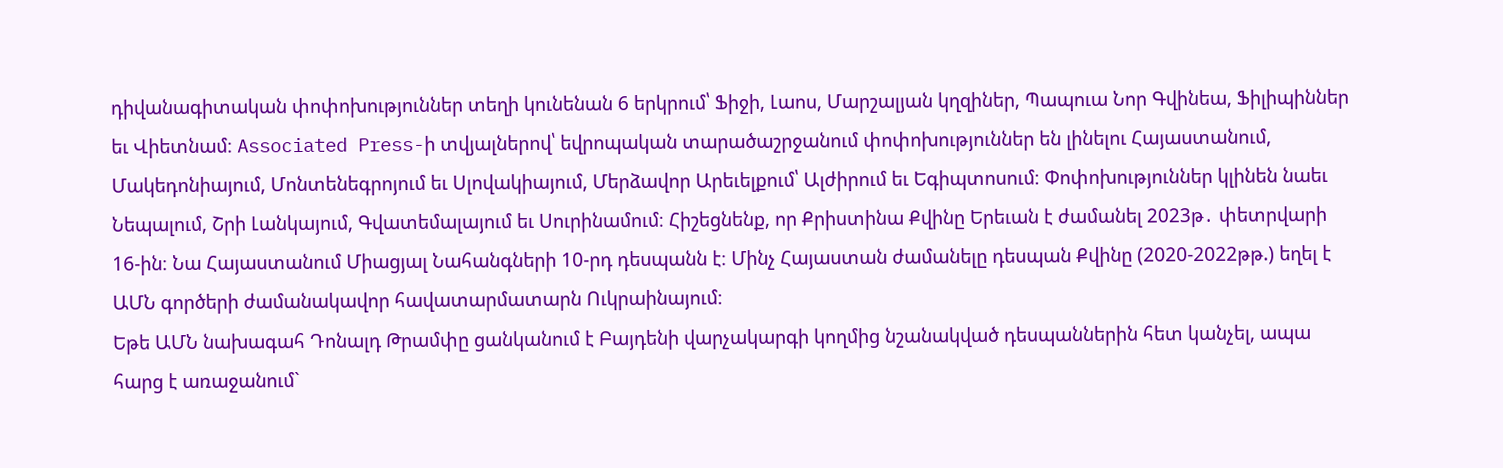դիվանագիտական փոփոխություններ տեղի կունենան 6 երկրում՝ Ֆիջի, Լաոս, Մարշալյան կղզիներ, Պապուա Նոր Գվինեա, Ֆիլիպիններ եւ Վիետնամ։ Associated Press-ի տվյալներով՝ եվրոպական տարածաշրջանում փոփոխություններ են լինելու Հայաստանում, Մակեդոնիայում, Մոնտենեգրոյում եւ Սլովակիայում, Մերձավոր Արեւելքում՝ Ալժիրում եւ Եգիպտոսում։ Փոփոխություններ կլինեն նաեւ Նեպալում, Շրի Լանկայում, Գվատեմալայում եւ Սուրինամում։ Հիշեցնենք, որ Քրիստինա Քվինը Երեւան է ժամանել 2023թ․ փետրվարի 16-ին։ Նա Հայաստանում Միացյալ Նահանգների 10-րդ դեսպանն է։ Մինչ Հայաստան ժամանելը դեսպան Քվինը (2020-2022թթ.) եղել է ԱՄՆ գործերի ժամանակավոր հավատարմատարն Ուկրաինայում։
Եթե ԱՄՆ նախագահ Դոնալդ Թրամփը ցանկանում է Բայդենի վարչակարգի կողմից նշանակված դեսպաններին հետ կանչել, ապա հարց է առաջանում`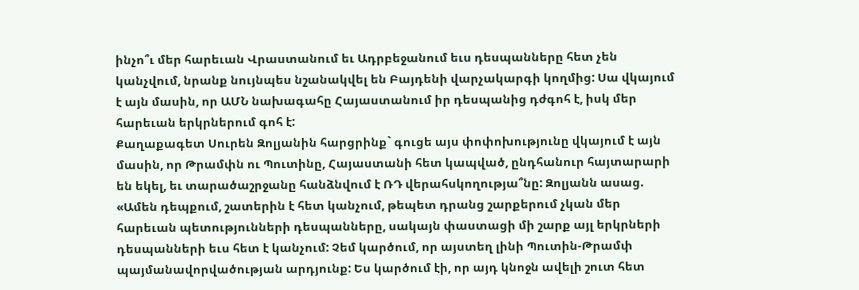ինչո՞ւ մեր հարեւան Վրաստանում եւ Ադրբեջանում եւս դեսպանները հետ չեն կանչվում, նրանք նույնպես նշանակվել են Բայդենի վարչակարգի կողմից: Սա վկայում է այն մասին, որ ԱՄՆ նախագահը Հայաստանում իր դեսպանից դժգոհ է, իսկ մեր հարեւան երկրներում գոհ է:
Քաղաքագետ Սուրեն Զոլյանին հարցրինք` գուցե այս փոփոխությունը վկայում է այն մասին, որ Թրամփն ու Պուտինը, Հայաստանի հետ կապված, ընդհանուր հայտարարի են եկել, եւ տարածաշրջանը հանձնվում է ՌԴ վերահսկողությա՞նը: Զոլյանն ասաց. «Ամեն դեպքում, շատերին է հետ կանչում, թեպետ դրանց շարքերում չկան մեր հարեւան պետությունների դեսպանները, սակայն փաստացի մի շարք այլ երկրների դեսպանների եւս հետ է կանչում: Չեմ կարծում, որ այստեղ լինի Պուտին-Թրամփ պայմանավորվածության արդյունք: Ես կարծում էի, որ այդ կնոջն ավելի շուտ հետ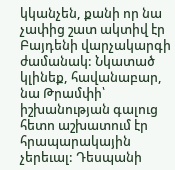կկանչեն, քանի որ նա չափից շատ ակտիվ էր Բայդենի վարչակարգի ժամանակ: Նկատած կլինեք, հավանաբար, նա Թրամփի՝ իշխանության գալուց հետո աշխատում էր հրապարակային չերեւալ: Դեսպանի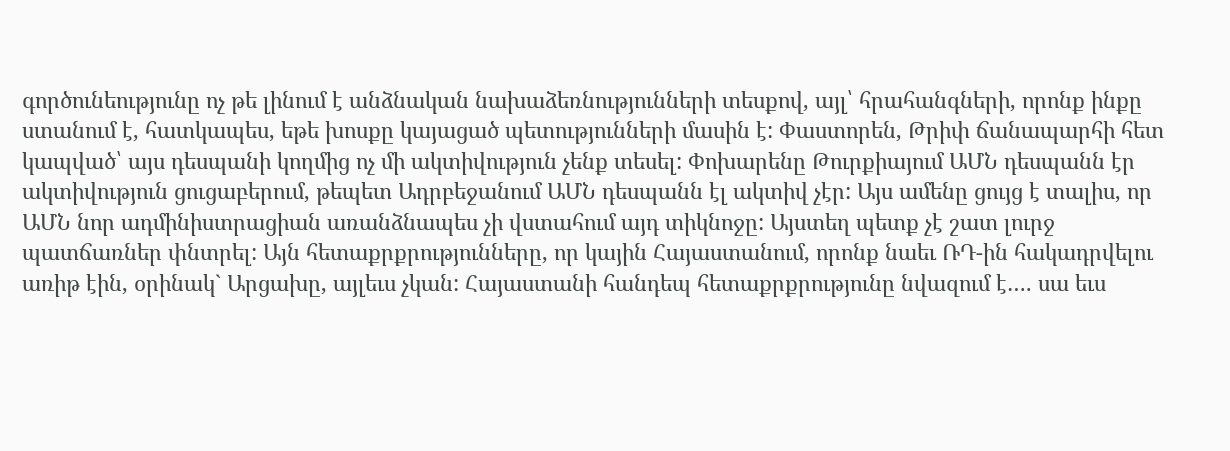գործունեությունը ոչ թե լինում է անձնական նախաձեռնությունների տեսքով, այլ՝ հրահանգների, որոնք ինքը ստանում է, հատկապես, եթե խոսքը կայացած պետությունների մասին է: Փաստորեն, Թրիփ ճանապարհի հետ կապված՝ այս դեսպանի կողմից ոչ մի ակտիվություն չենք տեսել: Փոխարենը Թուրքիայում ԱՄՆ դեսպանն էր ակտիվություն ցուցաբերում, թեպետ Ադրբեջանում ԱՄՆ դեսպանն էլ ակտիվ չէր: Այս ամենը ցույց է տալիս, որ ԱՄՆ նոր ադմինիստրացիան առանձնապես չի վստահում այդ տիկնոջը: Այստեղ պետք չէ շատ լուրջ պատճառներ փնտրել: Այն հետաքրքրությունները, որ կային Հայաստանում, որոնք նաեւ ՌԴ-ին հակադրվելու առիթ էին, օրինակ` Արցախը, այլեւս չկան: Հայաստանի հանդեպ հետաքրքրությունը նվազում է…. սա եւս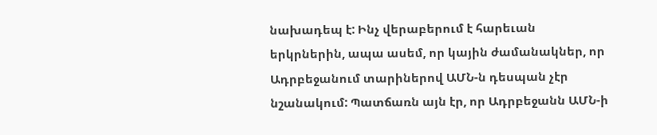նախադեպ է: Ինչ վերաբերում է հարեւան երկրներին, ապա ասեմ, որ կային ժամանակներ, որ Ադրբեջանում տարիներով ԱՄՆ-ն դեսպան չէր նշանակում: Պատճառն այն էր, որ Ադրբեջանն ԱՄՆ-ի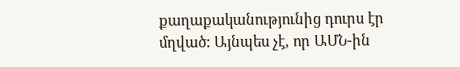քաղաքականությունից դուրս էր մղված: Այնպես չէ, որ ԱՄՆ-ին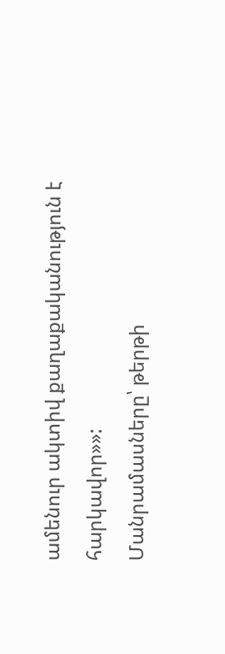ամենուր ակտիվ քաղաքականություն է հարկավոր»»:
Մանրամասները՝ թերթի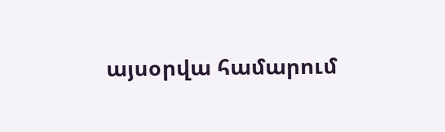այսօրվա համարում